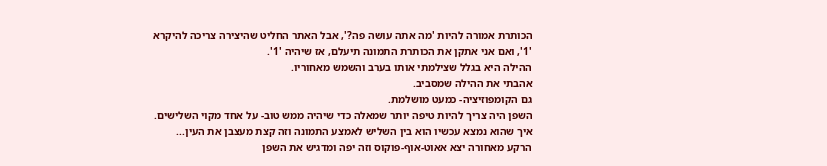הכותרת אמורה להיות 'מה אתה עושה פה?', אבל האתר החליט שהיצירה צריכה להיקרא '1', ואם אני אתקן את הכותרת התמונה תיעלם, אז שיהיה '1'.
ההילה היא בגלל שצילמתי אותו בערב והשמש מאחוריו.
אהבתי את ההילה שמסביב.
גם הקומפוזיציה- כמעט מושלמת.
השפן היה צריך להיות טיפה יותר שמאלה כדי שיהיה ממש טוב- על אחד מקוי השלישים. איך שהוא נמצא עכשיו הוא בין השליש לאמצע התמונה וזה קצת מעצבן את העין...
הרקע מאחורה יצא אאוט-אוף-פוקוס וזה יפה ומדגיש את השפן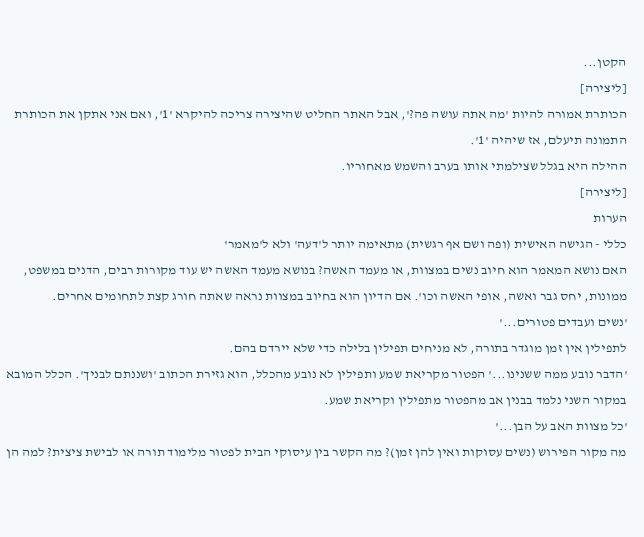הקטן...
[ליצירה]
הכותרת אמורה להיות 'מה אתה עושה פה?', אבל האתר החליט שהיצירה צריכה להיקרא '1', ואם אני אתקן את הכותרת התמונה תיעלם, אז שיהיה '1'.
ההילה היא בגלל שצילמתי אותו בערב והשמש מאחוריו.
[ליצירה]
הערות
כללי - הגישה האישית (ופה ושם אף רגשית) מתאימה יותר ל'דעה' ולא ל'מאמר'
האם נושא המאמר הוא חיוב נשים במצוות, או מעמד האשה? בנושא מעמד האשה יש עוד מקורות רבים, הדנים במשפט, ממונות, יחס גבר ואשה, אופי האשה וכו'. אם הדיון הוא בחיוב במצוות נראה שאתה חורג קצת לתחומים אחרים.
'נשים ועבדים פטורים...'
לתפילין אין זמן מוגדר בתורה, לא מניחים תפילין בלילה כדי שלא יירדם בהם.
'הדבר נובע ממה ששנינו...' הפטור מקריאת שמע ותפילין לא נובע מהכלל, הוא גזירת הכתוב 'ושננתם לבניך'. הכלל המובא במקור השני נלמד בבנין אב מהפטור מתפילין וקריאת שמע.
'כל מצוות האב על הבן...'
מה מקור הפירוש (נשים עסוקות ואין להן זמן)? מה הקשר בין עיסוקי הבית לפטור מלימוד תורה או לבישת ציצית? למה הן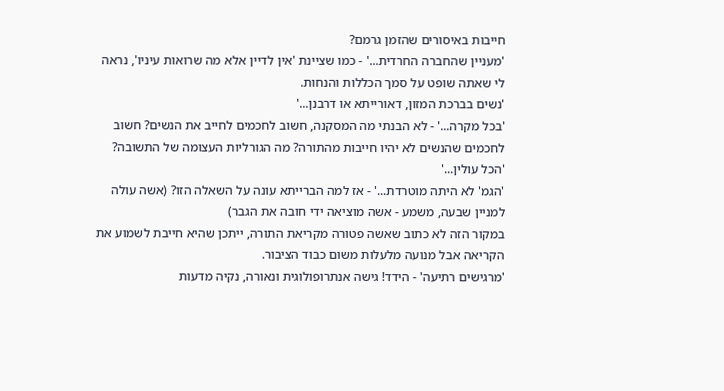חייבות באיסורים שהזמן גרמם?
'מעניין שהחברה החרדית...' - כמו שציינת 'אין לדיין אלא מה שרואות עיניו', נראה לי שאתה שופט על סמך הכללות והנחות.
'נשים בברכת המזון, דאורייתא או דרבנן...'
'בכל מקרה...' - לא הבנתי מה המסקנה, חשוב לחכמים לחייב את הנשים? חשוב לחכמים שהנשים לא יהיו חייבות מהתורה? מה הגורליות העצומה של התשובה?
'הכל עולין...'
'הגמ' לא היתה מוטרדת...' - אז למה הברייתא עונה על השאלה הזו? (אשה עולה למניין שבעה, משמע - אשה מוציאה ידי חובה את הגבר)
במקור הזה לא כתוב שאשה פטורה מקריאת התורה, ייתכן שהיא חייבת לשמוע את הקריאה אבל מנועה מלעלות משום כבוד הציבור.
'מרגישים רתיעה' - הידד! גישה אנתרופולוגית ונאורה, נקיה מדעות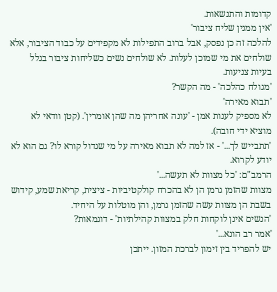קדומות והתנשאות.
'אין ממנין שליח ציבור'
להלכה זה כן נפסק, אבל ברוב התפילות לא מקפידים על כבוד הציבור, אלא שולחים את מי שמוכן לעלות. לא שולחים נשים כשליחות ציבור בגלל בעיות צניעות.
'מגולח כהלכה' - מה הקשר?
'תבוא מאירה'
לא מספיק לענות אמן - 'עונה אחריהן מה שהן אומרין'. (קטן וודאי לא מוציא ידי חובה).
'תתבייש לך...' - אז למה לא תבוא מאירה על מי שגדול קורא לו? גם הוא לא יודע לקרוא.
הרמב"ם: 'כל מצוות לא תעשה...'
מצוות שהזמן גרמן הן לא בהכרח קולקטיביות - ציצית, קריאת שמע, קידוש בשבת הן מצוות עשה שהזמן גרמן, והן מוטלות על היחיד.
'הנשים אינן לוקחות חלק במצוות קהילתיות' - דוגמאות?
'אמר רב הונא...'
יש להפריד בין זימון לברכת המזון. ייתכן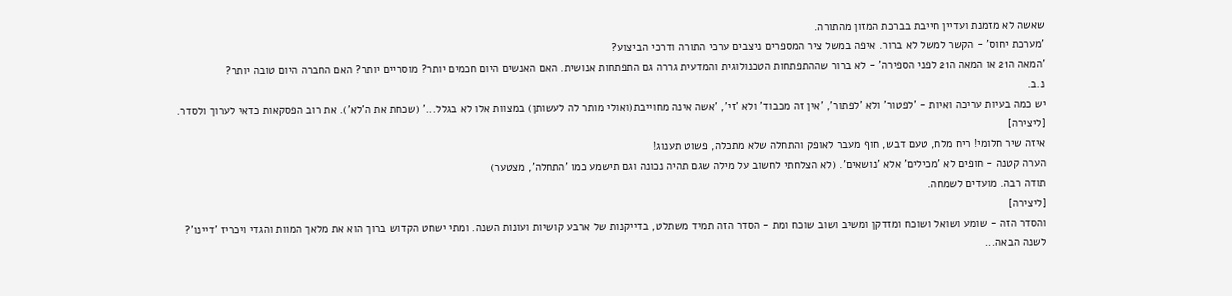שאשה לא מזמנת ועדיין חייבת בברכת המזון מהתורה.
'מערכת יחוס' - הקשר למשל לא ברור. איפה במשל ציר המספרים ניצבים ערכי התורה ודרכי הביצוע?
'המאה ה21 או המאה ה21 לפני הספירה' - לא ברור שההתפתחות הטכנולוגית והמדעית גררה גם התפתחות אנושית. האם האנשים היום חכמים יותר? מוסריים יותר? האם החברה היום טובה יותר?
נ.ב.
יש כמה בעיות עריכה ואיות - 'לפטור' ולא 'לפתור', 'אין זה מכבוד' ולא 'זי', 'אשה אינה מחוייבת(ואולי מותר לה לעשותן) במצוות אלו לא בגלל...' (שכחת את ה'לא'). את רוב הפסקאות כדאי לערוך ולסדר.
[ליצירה]
איזה שיר חלומי! ריח מלח, טעם דבש, חוף מעבר לאופק והתחלה שלא מתכלה, פשוט תענוג!
הערה קטנה - חופים לא 'מכילים' אלא 'נושאים'. (לא הצלחתי לחשוב על מילה שגם תהיה נכונה וגם תישמע כמו 'התחלה', מצטער)
תודה רבה. מועדים לשמחה.
[ליצירה]
והסדר הזה - שומע ושואל ושוכח ומזדקן ומשיב ושוב שוכח ומת - הסדר הזה תמיד משתלט, בדייקנות של ארבע קושיות ועונות השנה. ומתי ישחט הקדוש ברוך הוא את מלאך המוות והגדי ויכריז 'דיינו'?
לשנה הבאה...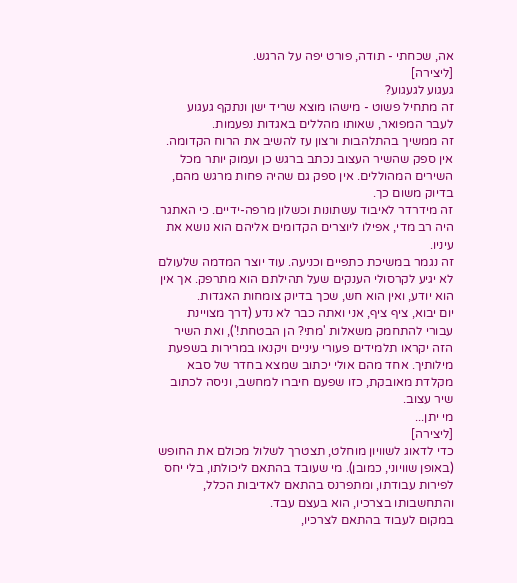אה, שכחתי - תודה, פורט יפה על הרגש.
[ליצירה]
געגוע לגעגוע?
זה מתחיל פשוט - מישהו מוצא שריד ישן ונתקף געגוע לעבר המפואר, שאותו מהללים באגדות נפעמות.
זה ממשיך בהתלהבות ורצון עז להשיב את הרוח הקדומה. אין ספק שהשיר העצוב נכתב ברגש כן ועמוק יותר מכל השירים המהוללים. אין ספק גם שהיה פחות מרגש מהם, בדיוק משום כך.
זה מידרדר לאיבוד עשתונות וכשלון מרפה-ידיים. כי האתגר היה רב מדי, אפילו ליוצרים הקדומים אליהם הוא נושא את עיניו.
זה נגמר במשיכת כתפיים וכניעה. עוד יוצר המדמה שלעולם לא יגיע לקרסולי הענקים שעל תהילתם הוא מתרפק. אך אין הוא יודע, ואין הוא חש, שכך בדיוק צומחות האגדות.
יום יבוא, ציף ציף, אני ואתה כבר לא נדע (דרך מצויינת עבורי להתחמק משאלות 'מתי? הן הבטחת!'), ואת השיר הזה יקראו תלמידים פעורי עיניים ויקנאו במרירות בשפעת מילותיך. אחד מהם אולי יכתוב שמצא בחדר של סבא מקלדת מאובקת, כזו שפעם חיברו למחשב, וניסה לכתוב שיר עצוב.
מי יתן...
[ליצירה]
כדי לדאוג לשוויון מוחלט, תצטרך לשלול מכולם את החופש (באופן שוויוני, כמובן). מי שעובד בהתאם ליכולתו, בלי יחס לפירות עבודתו, ומתפרנס בהתאם לאדיבות הכלל, והתחשבותו בצרכיו, הוא בעצם עבד.
במקום לעבוד בהתאם לצרכיו,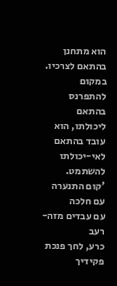הוא מתחנן בהתאם לצרכיו. במקום להתפרנס בהתאם ליכולתו, הוא עובד בהתאם לאי-יכולתו להשתמט.
'קום התנערה עם חלכה
עם עבדים מזה-רעב
כרע, לחך פנכת פקידיך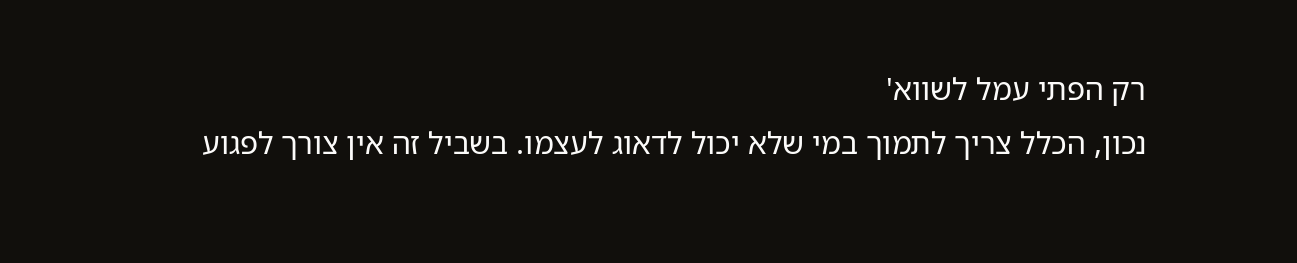רק הפתי עמל לשווא'
נכון, הכלל צריך לתמוך במי שלא יכול לדאוג לעצמו. בשביל זה אין צורך לפגוע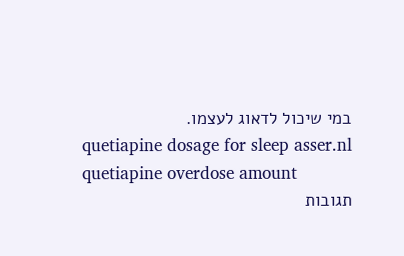במי שיכול לדאוג לעצמו.
quetiapine dosage for sleep asser.nl quetiapine overdose amount
תגובות